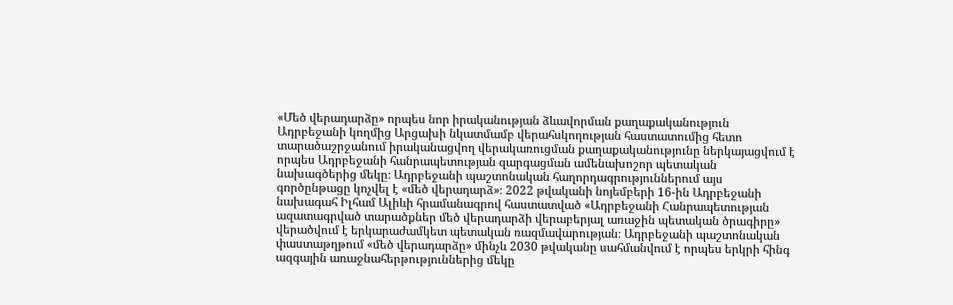«Մեծ վերադարձը» որպես նոր իրականության ձևավորման քաղաքականություն
Ադրբեջանի կողմից Արցախի նկատմամբ վերահսկողության հաստատումից հետո տարածաշրջանում իրականացվող վերակառուցման քաղաքականությունը ներկայացվում է որպես Ադրբեջանի հանրապետության զարգացման ամենախոշոր պետական նախագծերից մեկը։ Ադրբեջանի պաշտոնական հաղորդագրություններում այս գործընթացը կոչվել է «մեծ վերադարձ»։ 2022 թվականի նոյեմբերի 16-ին Ադրբեջանի նախագահ Իլհամ Ալիևի հրամանագրով հաստատված «Ադրբեջանի Հանրապետության ազատագրված տարածքներ մեծ վերադարձի վերաբերյալ առաջին պետական ծրագիրը» վերածվում է երկարաժամկետ պետական ռազմավարության։ Ադրբեջանի պաշտոնական փաստաթղթում «մեծ վերադարձը» մինչև 2030 թվականը սահմանվում է որպես երկրի հինգ ազգային առաջնահերթություններից մեկը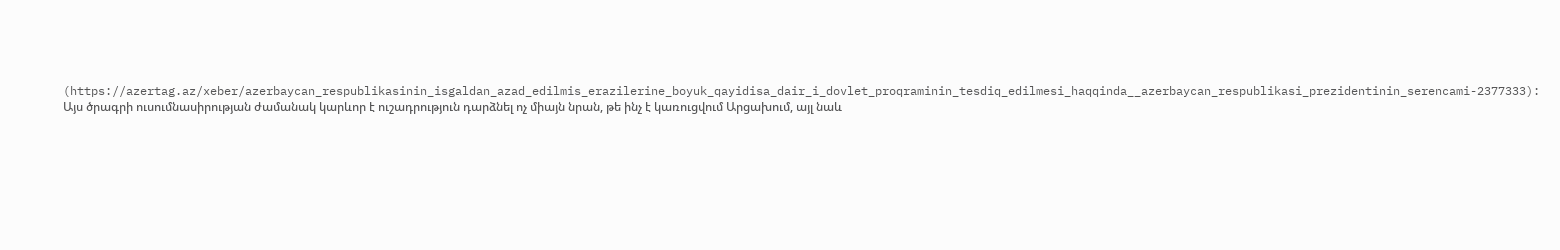(https://azertag.az/xeber/azerbaycan_respublikasinin_isgaldan_azad_edilmis_erazilerine_boyuk_qayidisa_dair_i_dovlet_proqraminin_tesdiq_edilmesi_haqqinda__azerbaycan_respublikasi_prezidentinin_serencami-2377333):
Այս ծրագրի ուսումնասիրության ժամանակ կարևոր է ուշադրություն դարձնել ոչ միայն նրան, թե ինչ է կառուցվում Արցախում, այլ նաև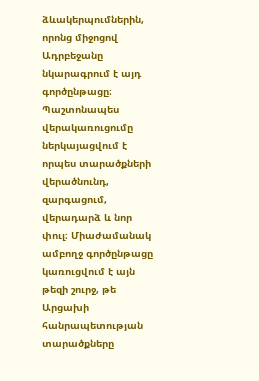ձևակերպումներին, որոնց միջոցով Ադրբեջանը նկարագրում է այդ գործընթացը։ Պաշտոնապես վերակառուցումը ներկայացվում է որպես տարածքների վերածնունդ, զարգացում, վերադարձ և նոր փուլ։ Միաժամանակ ամբողջ գործընթացը կառուցվում է այն թեզի շուրջ, թե Արցախի հանրապետության տարածքները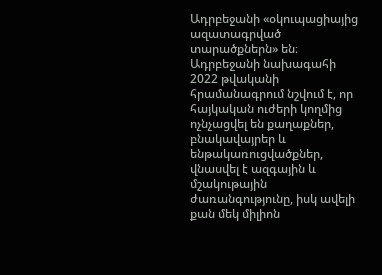Ադրբեջանի «օկուպացիայից ազատագրված տարածքներն» են։ Ադրբեջանի նախագահի 2022 թվականի հրամանագրում նշվում է, որ հայկական ուժերի կողմից ոչնչացվել են քաղաքներ, բնակավայրեր և ենթակառուցվածքներ, վնասվել է ազգային և մշակութային ժառանգությունը, իսկ ավելի քան մեկ միլիոն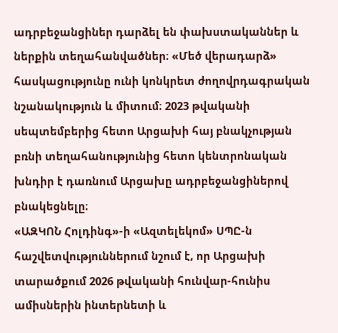ադրբեջանցիներ դարձել են փախստականներ և ներքին տեղահանվածներ։ «Մեծ վերադարձ» հասկացությունը ունի կոնկրետ ժողովրդագրական նշանակություն և միտում։ 2023 թվականի սեպտեմբերից հետո Արցախի հայ բնակչության բռնի տեղահանությունից հետո կենտրոնական խնդիր է դառնում Արցախը ադրբեջանցիներով բնակեցնելը։
«ԱԶԿՈՆ Հոլդինգ»-ի «Ազտելեկոմ» ՍՊԸ-ն հաշվետվություններում նշում է, որ Արցախի տարածքում 2026 թվականի հունվար-հունիս ամիսներին ինտերնետի և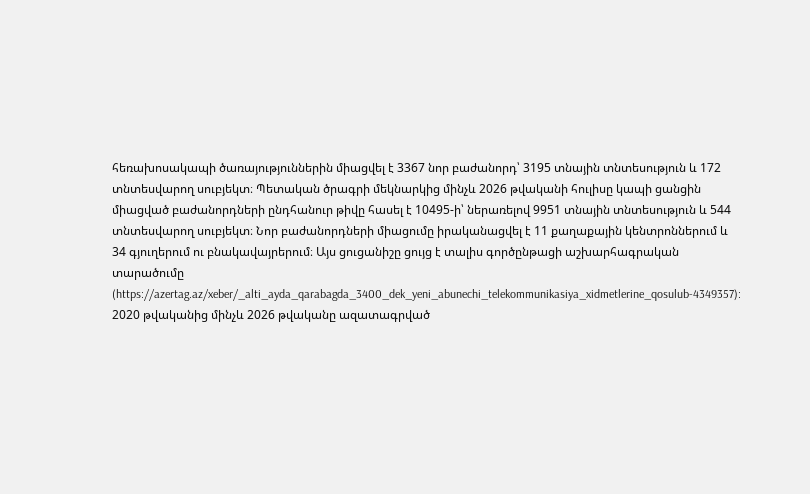հեռախոսակապի ծառայություններին միացվել է 3367 նոր բաժանորդ՝ 3195 տնային տնտեսություն և 172 տնտեսվարող սուբյեկտ։ Պետական ծրագրի մեկնարկից մինչև 2026 թվականի հուլիսը կապի ցանցին միացված բաժանորդների ընդհանուր թիվը հասել է 10495-ի՝ ներառելով 9951 տնային տնտեսություն և 544 տնտեսվարող սուբյեկտ։ Նոր բաժանորդների միացումը իրականացվել է 11 քաղաքային կենտրոններում և 34 գյուղերում ու բնակավայրերում։ Այս ցուցանիշը ցույց է տալիս գործընթացի աշխարհագրական տարածումը (https://azertag.az/xeber/_alti_ayda_qarabagda_3400_dek_yeni_abunechi_telekommunikasiya_xidmetlerine_qosulub-4349357):
2020 թվականից մինչև 2026 թվականը ազատագրված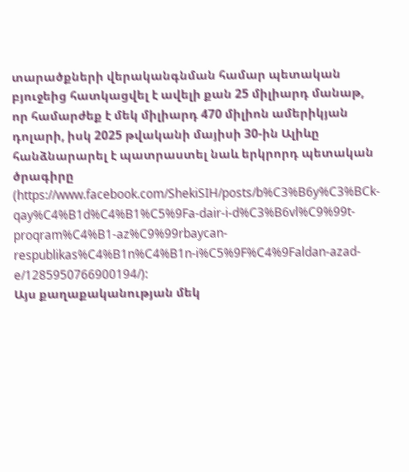տարածքների վերականգնման համար պետական բյուջեից հատկացվել է ավելի քան 25 միլիարդ մանաթ, որ համարժեք է մեկ միլիարդ 470 միլիոն ամերիկյան դոլարի, իսկ 2025 թվականի մայիսի 30-ին Ալիևը հանձնարարել է պատրաստել նաև երկրորդ պետական ծրագիրը (https://www.facebook.com/ShekiSIH/posts/b%C3%B6y%C3%BCk-qay%C4%B1d%C4%B1%C5%9Fa-dair-i-d%C3%B6vl%C9%99t-proqram%C4%B1-az%C9%99rbaycan-respublikas%C4%B1n%C4%B1n-i%C5%9F%C4%9Faldan-azad-e/1285950766900194/):
Այս քաղաքականության մեկ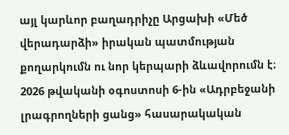այլ կարևոր բաղադրիչը Արցախի «Մեծ վերադարձի» իրական պատմության քողարկումն ու նոր կերպարի ձևավորումն է։ 2026 թվականի օգոստոսի 6-ին «Ադրբեջանի լրագրողների ցանց» հասարակական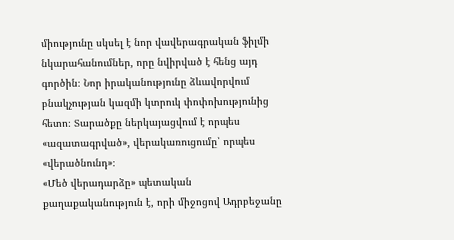միությունը սկսել է նոր վավերագրական ֆիլմի նկարահանումներ, որը նվիրված է հենց այդ գործին։ Նոր իրականությունը ձևավորվում բնակչության կազմի կտրուկ փոփոխությունից հետո։ Տարածքը ներկայացվում է որպես «ազատագրված», վերակառուցումը՝ որպես «վերածնունդ»։
«Մեծ վերադարձը» պետական քաղաքականություն է, որի միջոցով Ադրբեջանը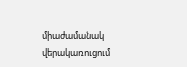միաժամանակ վերակառուցում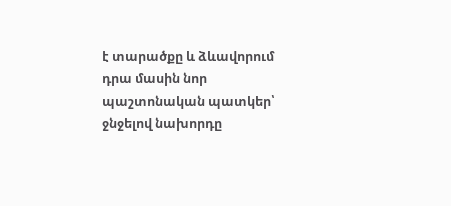է տարածքը և ձևավորում դրա մասին նոր պաշտոնական պատկեր՝ ջնջելով նախորդը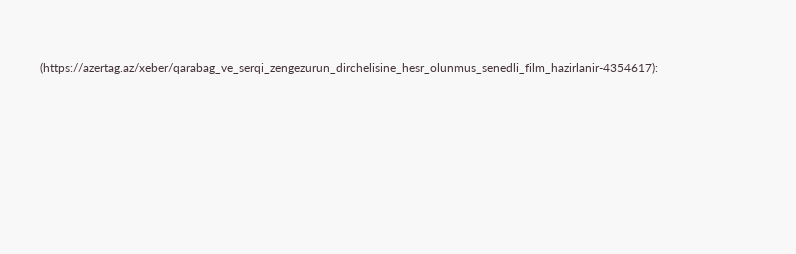(https://azertag.az/xeber/qarabag_ve_serqi_zengezurun_dirchelisine_hesr_olunmus_senedli_film_hazirlanir-4354617):